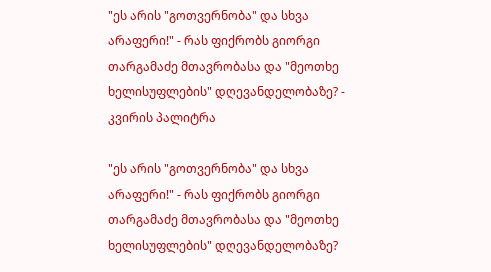"ეს არის "გოთვერნობა" და სხვა არაფერი!" - რას ფიქრობს გიორგი თარგამაძე მთავრობასა და "მეოთხე ხელისუფლების" დღევანდელობაზე? - კვირის პალიტრა

"ეს არის "გოთვერნობა" და სხვა არაფერი!" - რას ფიქრობს გიორგი თარგამაძე მთავრობასა და "მეოთხე ხელისუფლების" დღევანდელობაზე?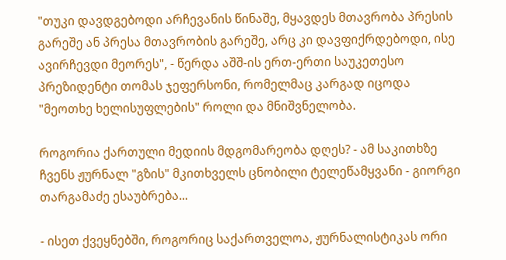"თუკი დავდგებოდი არჩევანის წინაშე, მყავდეს მთავრობა პრესის გარეშე ან პრესა მთავრობის გარეშე, არც კი დავფიქრდებოდი, ისე ავირჩევდი მეორეს", - წერდა აშშ-ის ერთ-ერთი საუკეთესო პრეზიდენტი თომას ჯეფერსონი, რომელმაც კარგად იცოდა "მეოთხე ხელისუფლების" როლი და მნიშვნელობა.

როგორია ქართული მედიის მდგომარეობა დღეს? - ამ საკითხზე ჩვენს ჟურნალ "გზის" მკითხველს ცნობილი ტელეწამყვანი - გიორგი თარგამაძე ესაუბრება...

- ისეთ ქვეყნებში, როგორიც საქართველოა, ჟურნალისტიკას ორი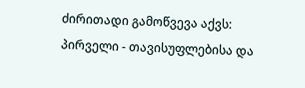ძირითადი გამოწვევა აქვს: პირველი - თავისუფლებისა და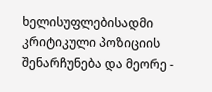ხელისუფლებისადმი კრიტიკული პოზიციის შენარჩუნება და მეორე -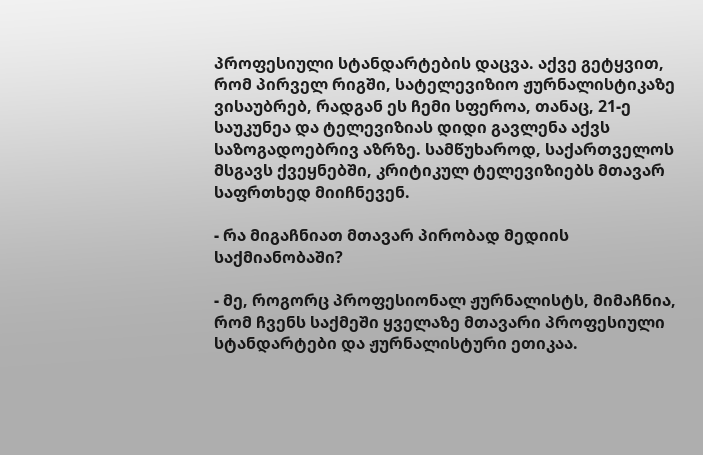პროფესიული სტანდარტების დაცვა. აქვე გეტყვით, რომ პირველ რიგში, სატელევიზიო ჟურნალისტიკაზე ვისაუბრებ, რადგან ეს ჩემი სფეროა, თანაც, 21-ე საუკუნეა და ტელევიზიას დიდი გავლენა აქვს საზოგადოებრივ აზრზე. სამწუხაროდ, საქართველოს მსგავს ქვეყნებში, კრიტიკულ ტელევიზიებს მთავარ საფრთხედ მიიჩნევენ.

- რა მიგაჩნიათ მთავარ პირობად მედიის საქმიანობაში?

- მე, როგორც პროფესიონალ ჟურნალისტს, მიმაჩნია, რომ ჩვენს საქმეში ყველაზე მთავარი პროფესიული სტანდარტები და ჟურნალისტური ეთიკაა.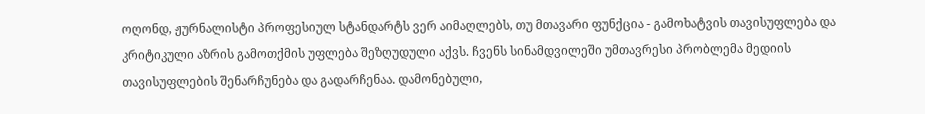ოღონდ, ჟურნალისტი პროფესიულ სტანდარტს ვერ აიმაღლებს, თუ მთავარი ფუნქცია - გამოხატვის თავისუფლება და კრიტიკული აზრის გამოთქმის უფლება შეზღუდული აქვს. ჩვენს სინამდვილეში უმთავრესი პრობლემა მედიის თავისუფლების შენარჩუნება და გადარჩენაა. დამონებული,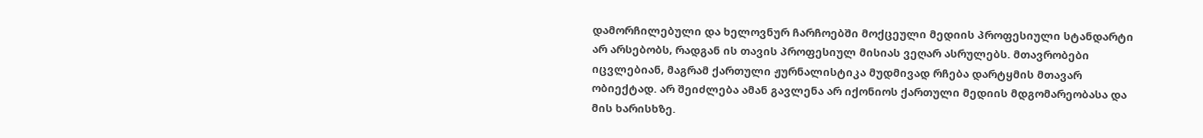დამორჩილებული და ხელოვნურ ჩარჩოებში მოქცეული მედიის პროფესიული სტანდარტი არ არსებობს, რადგან ის თავის პროფესიულ მისიას ვეღარ ასრულებს. მთავრობები იცვლებიან, მაგრამ ქართული ჟურნალისტიკა მუდმივად რჩება დარტყმის მთავარ ობიექტად. არ შეიძლება ამან გავლენა არ იქონიოს ქართული მედიის მდგომარეობასა და მის ხარისხზე.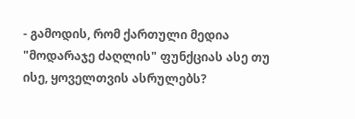- გამოდის, რომ ქართული მედია "მოდარაჯე ძაღლის" ფუნქციას ასე თუ ისე, ყოველთვის ასრულებს?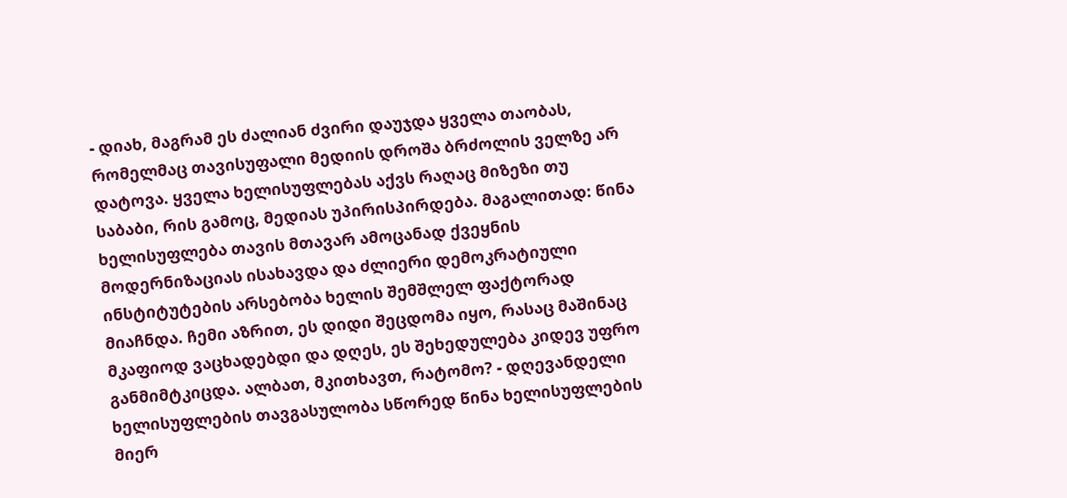- დიახ, მაგრამ ეს ძალიან ძვირი დაუჯდა ყველა თაობას, რომელმაც თავისუფალი მედიის დროშა ბრძოლის ველზე არ დატოვა. ყველა ხელისუფლებას აქვს რაღაც მიზეზი თუ საბაბი, რის გამოც, მედიას უპირისპირდება. მაგალითად: წინა ხელისუფლება თავის მთავარ ამოცანად ქვეყნის მოდერნიზაციას ისახავდა და ძლიერი დემოკრატიული ინსტიტუტების არსებობა ხელის შემშლელ ფაქტორად მიაჩნდა. ჩემი აზრით, ეს დიდი შეცდომა იყო, რასაც მაშინაც მკაფიოდ ვაცხადებდი და დღეს, ეს შეხედულება კიდევ უფრო განმიმტკიცდა. ალბათ, მკითხავთ, რატომო? - დღევანდელი ხელისუფლების თავგასულობა სწორედ წინა ხელისუფლების მიერ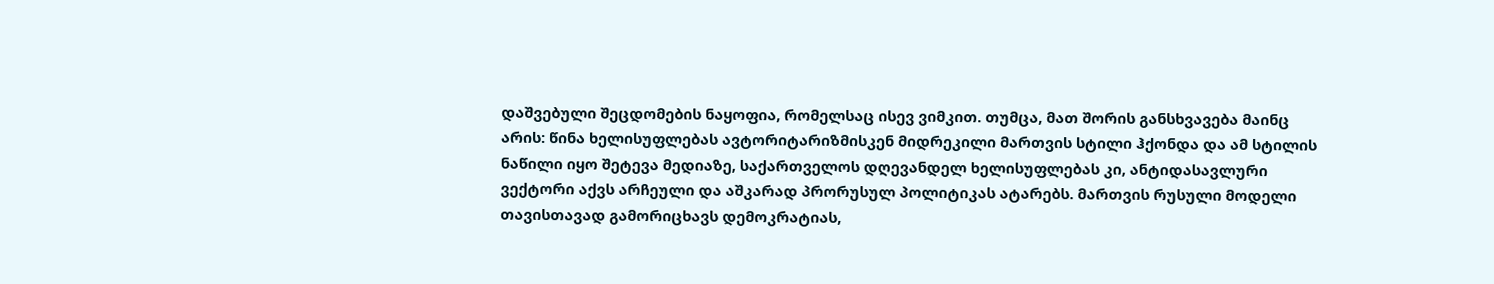დაშვებული შეცდომების ნაყოფია, რომელსაც ისევ ვიმკით. თუმცა, მათ შორის განსხვავება მაინც არის: წინა ხელისუფლებას ავტორიტარიზმისკენ მიდრეკილი მართვის სტილი ჰქონდა და ამ სტილის ნაწილი იყო შეტევა მედიაზე, საქართველოს დღევანდელ ხელისუფლებას კი, ანტიდასავლური ვექტორი აქვს არჩეული და აშკარად პრორუსულ პოლიტიკას ატარებს. მართვის რუსული მოდელი თავისთავად გამორიცხავს დემოკრატიას,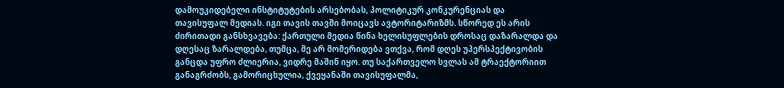დამოუკიდებელი ინსტიტუტების არსებობას, პოლიტიკურ კონკურენციას და თავისუფალ მედიას. იგი თავის თავში მოიცავს ავტორიტარიზმს. სწორედ ეს არის ძირითადი განსხვავება: ქართული მედია წინა ხელისუფლების დროსაც დაზარალდა და დღესაც ზარალდება, თუმცა, მე არ მომერიდება ვთქვა, რომ დღეს უპერსპექტივობის განცდა უფრო ძლიერია, ვიდრე მაშინ იყო. თუ საქართველო სვლას ამ ტრაექტორიით განაგრძობს, გამორიცხულია, ქვეყანაში თავისუფალმა,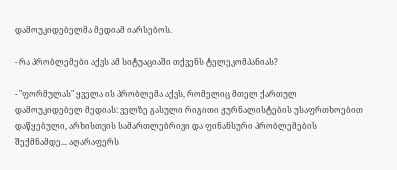დამოუკიდებელმა მედიამ იარსებოს.

- რა პრობლემები აქვს ამ სიტუაციაში თქვენს ტელეკომპანიას?

- "ფორმულას" ყველა ის პრობლემა აქვს, რომელიც მთელ ქართულ დამოუკიდებელ მედიას: ველზე გასული რიგითი ჟურნალისტების უსაფრთხოებით დაწყებული, არხისთვის სამართლებრივი და ფინანსური პრობლემების შექმნამდე... აღარაფერს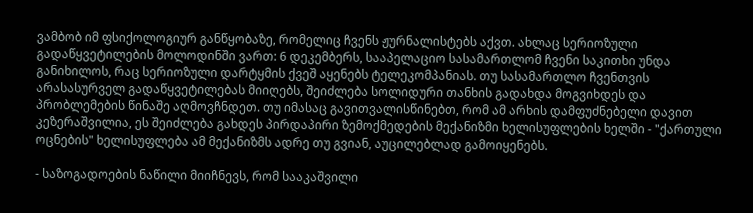ვამბობ იმ ფსიქოლოგიურ განწყობაზე, რომელიც ჩვენს ჟურნალისტებს აქვთ. ახლაც სერიოზული გადაწყვეტილების მოლოდინში ვართ: 6 დეკემბერს, სააპელაციო სასამართლომ ჩვენი საკითხი უნდა განიხილოს, რაც სერიოზული დარტყმის ქვეშ აყენებს ტელეკომპანიას. თუ სასამართლო ჩვენთვის არასასურველ გადაწყვეტილებას მიიღებს, შეიძლება სოლიდური თანხის გადახდა მოგვიხდეს და პრობლემების წინაშე აღმოვჩნდეთ. თუ იმასაც გავითვალისწინებთ, რომ ამ არხის დამფუძნებელი დავით კეზერაშვილია, ეს შეიძლება გახდეს პირდაპირი ზემოქმედების მექანიზმი ხელისუფლების ხელში - "ქართული ოცნების" ხელისუფლება ამ მექანიზმს ადრე თუ გვიან, აუცილებლად გამოიყენებს.

- საზოგადოების ნაწილი მიიჩნევს, რომ სააკაშვილი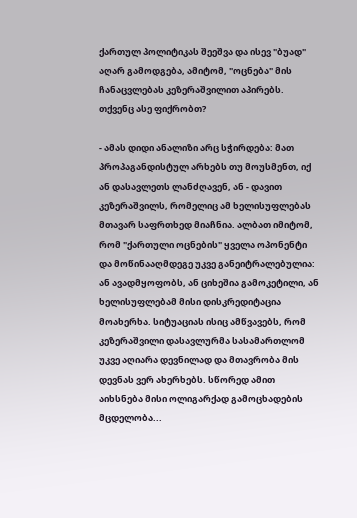ქართულ პოლიტიკას შეეშვა და ისევ "ბუად" აღარ გამოდგება, ამიტომ, "ოცნება" მის ჩანაცვლებას კეზერაშვილით აპირებს. თქვენც ასე ფიქრობთ?

- ამას დიდი ანალიზი არც სჭირდება: მათ პროპაგანდისტულ არხებს თუ მოუსმენთ, იქ ან დასავლეთს ლანძღავენ, ან - დავით კეზერაშვილს, რომელიც ამ ხელისუფლებას მთავარ საფრთხედ მიაჩნია. ალბათ იმიტომ, რომ "ქართული ოცნების" ყველა ოპონენტი და მოწინააღმდეგე უკვე განეიტრალებულია: ან ავადმყოფობს, ან ციხეშია გამოკეტილი, ან ხელისუფლებამ მისი დისკრედიტაცია მოახერხა. სიტუაციას ისიც ამწვავებს, რომ კეზერაშვილი დასავლურმა სასამართლომ უკვე აღიარა დევნილად და მთავრობა მის დევნას ვერ ახერხებს. სწორედ ამით აიხსნება მისი ოლიგარქად გამოცხადების მცდელობა...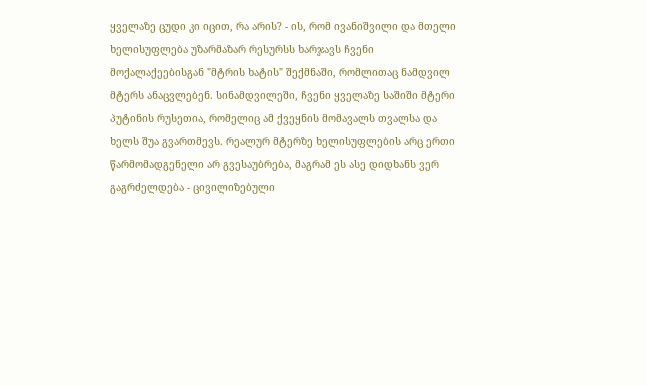ყველაზე ცუდი კი იცით, რა არის? - ის, რომ ივანიშვილი და მთელი ხელისუფლება უზარმაზარ რესურსს ხარჯავს ჩვენი მოქალაქეებისგან "მტრის ხატის" შექმნაში, რომლითაც ნამდვილ მტერს ანაცვლებენ. სინამდვილეში, ჩვენი ყველაზე საშიში მტერი პუტინის რუსეთია, რომელიც ამ ქვეყნის მომავალს თვალსა და ხელს შუა გვართმევს. რეალურ მტერზე ხელისუფლების არც ერთი წარმომადგენელი არ გვესაუბრება, მაგრამ ეს ასე დიდხანს ვერ გაგრძელდება - ცივილიზებული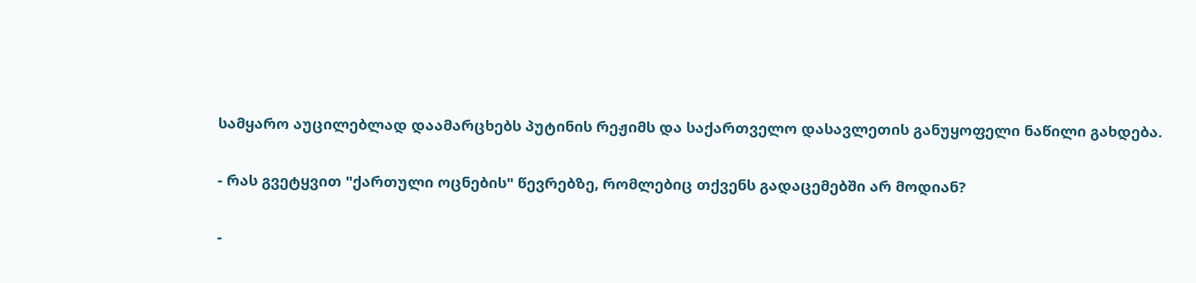სამყარო აუცილებლად დაამარცხებს პუტინის რეჟიმს და საქართველო დასავლეთის განუყოფელი ნაწილი გახდება.

- რას გვეტყვით "ქართული ოცნების" წევრებზე, რომლებიც თქვენს გადაცემებში არ მოდიან?

-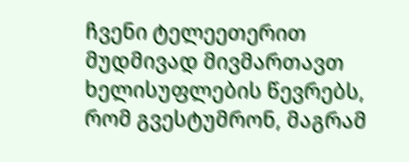ჩვენი ტელეეთერით მუდმივად მივმართავთ ხელისუფლების წევრებს, რომ გვესტუმრონ, მაგრამ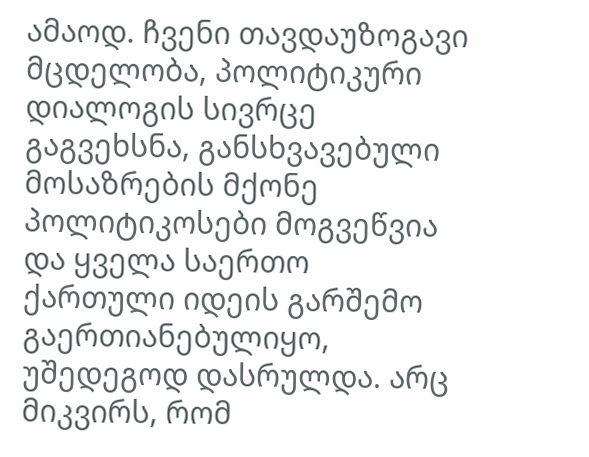ამაოდ. ჩვენი თავდაუზოგავი მცდელობა, პოლიტიკური დიალოგის სივრცე გაგვეხსნა, განსხვავებული მოსაზრების მქონე პოლიტიკოსები მოგვეწვია და ყველა საერთო ქართული იდეის გარშემო გაერთიანებულიყო, უშედეგოდ დასრულდა. არც მიკვირს, რომ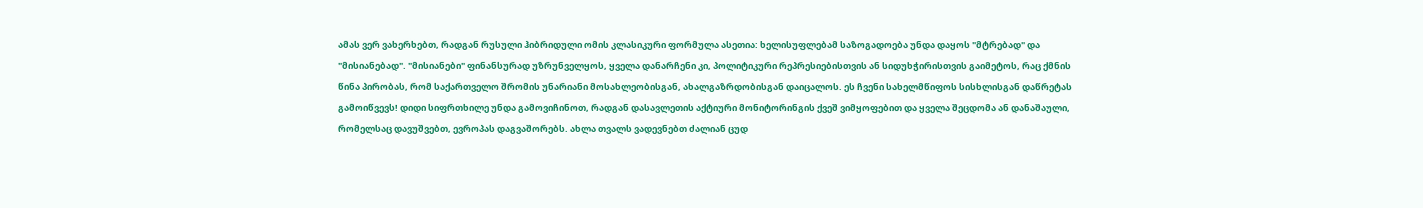ამას ვერ ვახერხებთ, რადგან რუსული ჰიბრიდული ომის კლასიკური ფორმულა ასეთია: ხელისუფლებამ საზოგადოება უნდა დაყოს "მტრებად" და "მისიანებად". "მისიანები" ფინანსურად უზრუნველყოს, ყველა დანარჩენი კი, პოლიტიკური რეპრესიებისთვის ან სიდუხჭირისთვის გაიმეტოს, რაც ქმნის წინა პირობას, რომ საქართველო შრომის უნარიანი მოსახლეობისგან, ახალგაზრდობისგან დაიცალოს. ეს ჩვენი სახელმწიფოს სისხლისგან დაწრეტას გამოიწვევს! დიდი სიფრთხილე უნდა გამოვიჩინოთ, რადგან დასავლეთის აქტიური მონიტორინგის ქვეშ ვიმყოფებით და ყველა შეცდომა ან დანაშაული, რომელსაც დავუშვებთ, ევროპას დაგვაშორებს. ახლა თვალს ვადევნებთ ძალიან ცუდ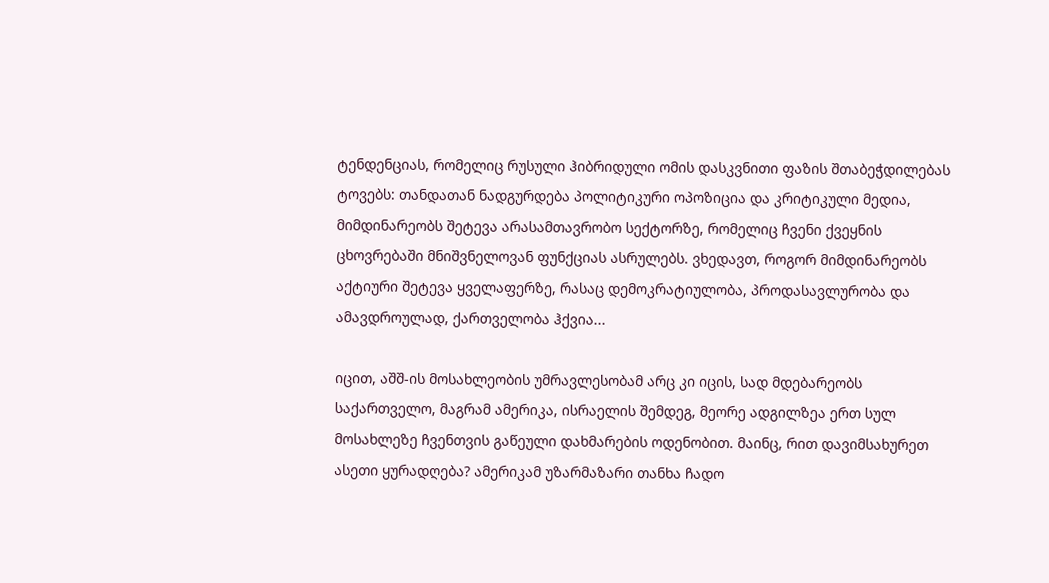ტენდენციას, რომელიც რუსული ჰიბრიდული ომის დასკვნითი ფაზის შთაბეჭდილებას ტოვებს: თანდათან ნადგურდება პოლიტიკური ოპოზიცია და კრიტიკული მედია, მიმდინარეობს შეტევა არასამთავრობო სექტორზე, რომელიც ჩვენი ქვეყნის ცხოვრებაში მნიშვნელოვან ფუნქციას ასრულებს. ვხედავთ, როგორ მიმდინარეობს აქტიური შეტევა ყველაფერზე, რასაც დემოკრატიულობა, პროდასავლურობა და ამავდროულად, ქართველობა ჰქვია...

იცით, აშშ-ის მოსახლეობის უმრავლესობამ არც კი იცის, სად მდებარეობს საქართველო, მაგრამ ამერიკა, ისრაელის შემდეგ, მეორე ადგილზეა ერთ სულ მოსახლეზე ჩვენთვის გაწეული დახმარების ოდენობით. მაინც, რით დავიმსახურეთ ასეთი ყურადღება? ამერიკამ უზარმაზარი თანხა ჩადო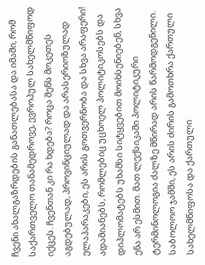ჩვენი ახალგაზრდების განათლებასა და იმაში, რომ საქართველო თანამედროვე, ევროპულ სახელმწიფოდ იქცეს. ჩვენთან კი რა ხდება? როცა შენს მოკეთეს აგდებულად, პროვინციულად და არასერიოზულად ელაპარაკები, ეს არის გოთვერნობა და სხვა არაფერი! ადამიანებს, რომლებიც უცხოელ პოლიტიკოსებს და დიპლომატებს უხამსი სიტყვებით მოიხსენიებენ, სხვა ენა არ ესმით. მათ ლექსიკაში პოლიტიკური ტერმინოლოგია ძალზე მწირად არის წარმოდგენილი. საბოლოო ჯამში, ეს არის ძირის გამოთხრა ქართული სახელმწიფოსა და ქართული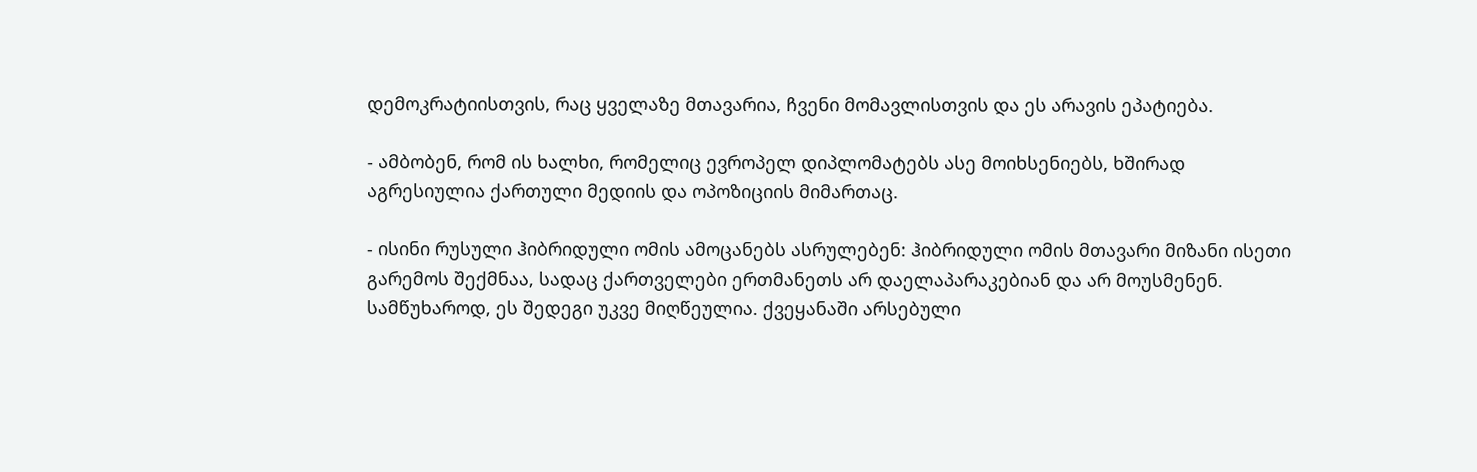დემოკრატიისთვის, რაც ყველაზე მთავარია, ჩვენი მომავლისთვის და ეს არავის ეპატიება.

- ამბობენ, რომ ის ხალხი, რომელიც ევროპელ დიპლომატებს ასე მოიხსენიებს, ხშირად აგრესიულია ქართული მედიის და ოპოზიციის მიმართაც.

- ისინი რუსული ჰიბრიდული ომის ამოცანებს ასრულებენ: ჰიბრიდული ომის მთავარი მიზანი ისეთი გარემოს შექმნაა, სადაც ქართველები ერთმანეთს არ დაელაპარაკებიან და არ მოუსმენენ. სამწუხაროდ, ეს შედეგი უკვე მიღწეულია. ქვეყანაში არსებული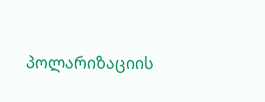პოლარიზაციის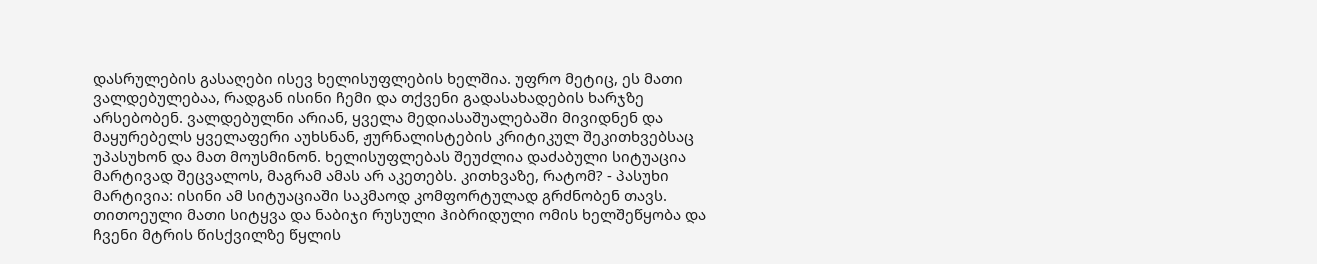დასრულების გასაღები ისევ ხელისუფლების ხელშია. უფრო მეტიც, ეს მათი ვალდებულებაა, რადგან ისინი ჩემი და თქვენი გადასახადების ხარჯზე არსებობენ. ვალდებულნი არიან, ყველა მედიასაშუალებაში მივიდნენ და მაყურებელს ყველაფერი აუხსნან, ჟურნალისტების კრიტიკულ შეკითხვებსაც უპასუხონ და მათ მოუსმინონ. ხელისუფლებას შეუძლია დაძაბული სიტუაცია მარტივად შეცვალოს, მაგრამ ამას არ აკეთებს. კითხვაზე, რატომ? - პასუხი მარტივია: ისინი ამ სიტუაციაში საკმაოდ კომფორტულად გრძნობენ თავს. თითოეული მათი სიტყვა და ნაბიჯი რუსული ჰიბრიდული ომის ხელშეწყობა და ჩვენი მტრის წისქვილზე წყლის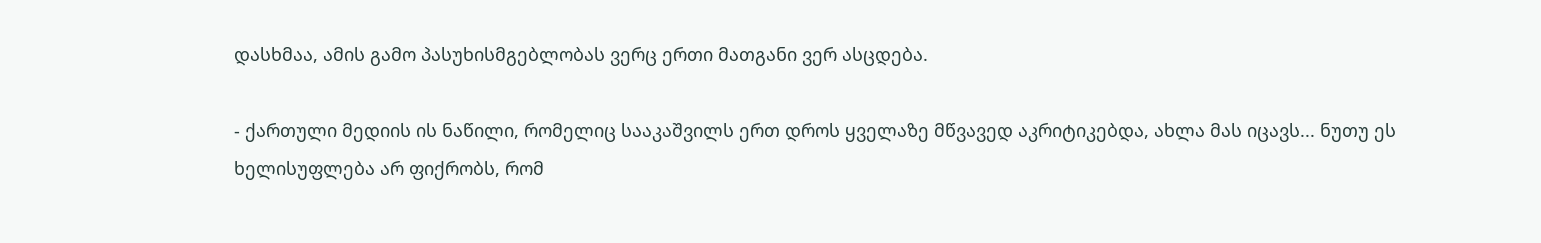დასხმაა, ამის გამო პასუხისმგებლობას ვერც ერთი მათგანი ვერ ასცდება.

- ქართული მედიის ის ნაწილი, რომელიც სააკაშვილს ერთ დროს ყველაზე მწვავედ აკრიტიკებდა, ახლა მას იცავს... ნუთუ ეს ხელისუფლება არ ფიქრობს, რომ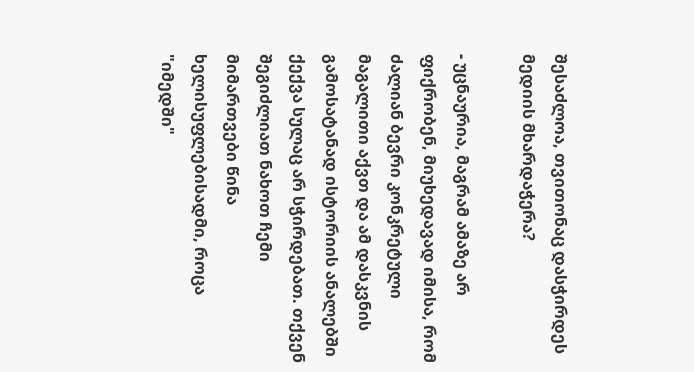შესაძლოა, თვითონაც დასჭირდეს მედიის მხარდაჭერა?

- უცნაურია, მაგრამ ამაზე არ ფიქრობენ, მიუხედავად იმისა, რომ ძალიან ბევრი კონკრეტული მაგალითი აქვთ და ამ დასკვნის გამოსატანად ისტორიის ანალებში ქექვა სულაც არ სჭირდებათ. თქვენ შეგიძლიათ ნახოთ ჩემი მიმართვები წინა ხელისუფლებისადმი, როცა "იმედში"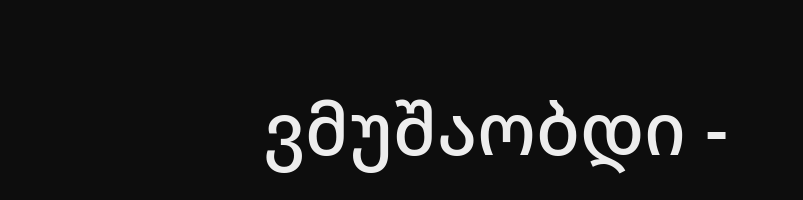ვმუშაობდი -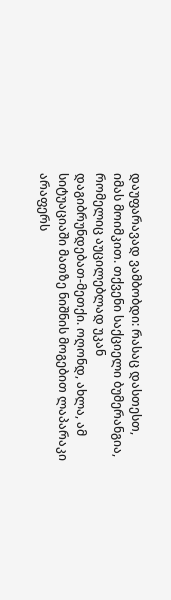დაუფარავად ვამბობდი: რასაც დასთესთ, იმას მოიმკით. თქვენი საქციელი ბუმერანგია, რომელიც აუცილებლად უკან დაგიბრუნდებათ-მეთქი. ოღონდ, ახლა, ამ სიტუაციაში მათზე ნიშნის მოგებით ლაპარაკი არაფერს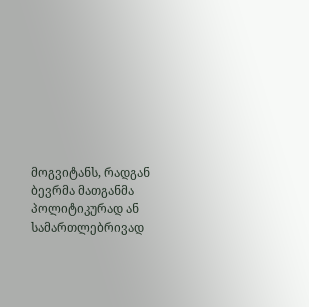მოგვიტანს, რადგან ბევრმა მათგანმა პოლიტიკურად ან სამართლებრივად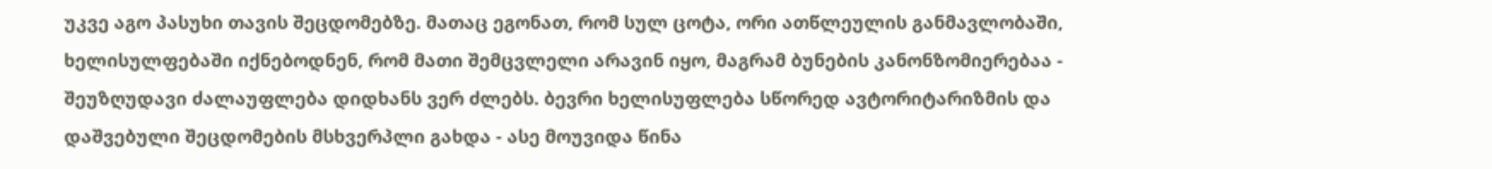უკვე აგო პასუხი თავის შეცდომებზე. მათაც ეგონათ, რომ სულ ცოტა, ორი ათწლეულის განმავლობაში, ხელისულფებაში იქნებოდნენ, რომ მათი შემცვლელი არავინ იყო, მაგრამ ბუნების კანონზომიერებაა - შეუზღუდავი ძალაუფლება დიდხანს ვერ ძლებს. ბევრი ხელისუფლება სწორედ ავტორიტარიზმის და დაშვებული შეცდომების მსხვერპლი გახდა - ასე მოუვიდა წინა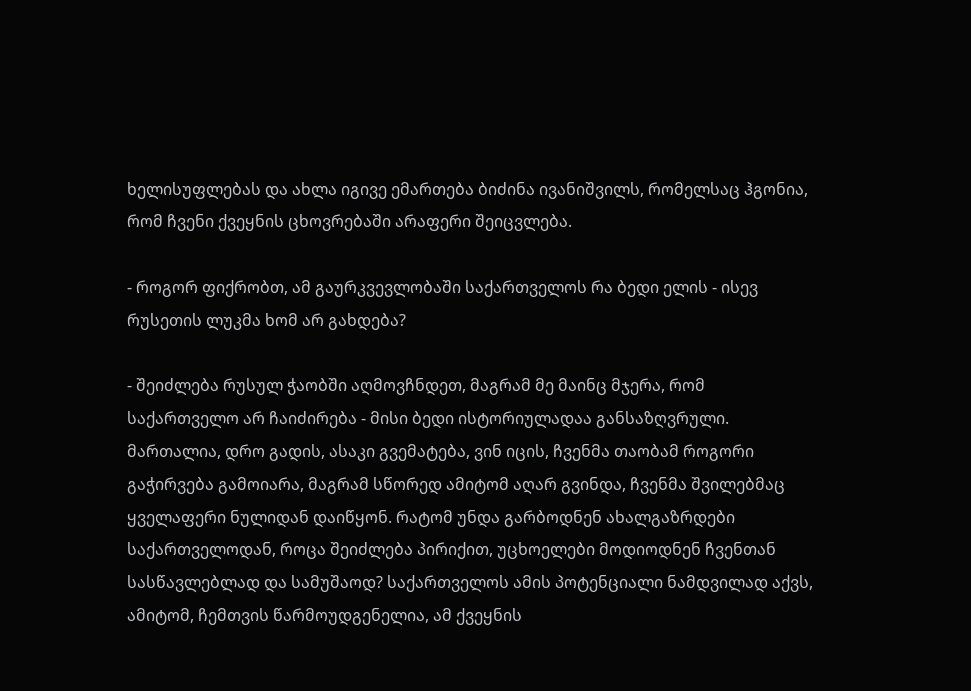ხელისუფლებას და ახლა იგივე ემართება ბიძინა ივანიშვილს, რომელსაც ჰგონია, რომ ჩვენი ქვეყნის ცხოვრებაში არაფერი შეიცვლება.

- როგორ ფიქრობთ, ამ გაურკვევლობაში საქართველოს რა ბედი ელის - ისევ რუსეთის ლუკმა ხომ არ გახდება?

- შეიძლება რუსულ ჭაობში აღმოვჩნდეთ, მაგრამ მე მაინც მჯერა, რომ საქართველო არ ჩაიძირება - მისი ბედი ისტორიულადაა განსაზღვრული. მართალია, დრო გადის, ასაკი გვემატება, ვინ იცის, ჩვენმა თაობამ როგორი გაჭირვება გამოიარა, მაგრამ სწორედ ამიტომ აღარ გვინდა, ჩვენმა შვილებმაც ყველაფერი ნულიდან დაიწყონ. რატომ უნდა გარბოდნენ ახალგაზრდები საქართველოდან, როცა შეიძლება პირიქით, უცხოელები მოდიოდნენ ჩვენთან სასწავლებლად და სამუშაოდ? საქართველოს ამის პოტენციალი ნამდვილად აქვს, ამიტომ, ჩემთვის წარმოუდგენელია, ამ ქვეყნის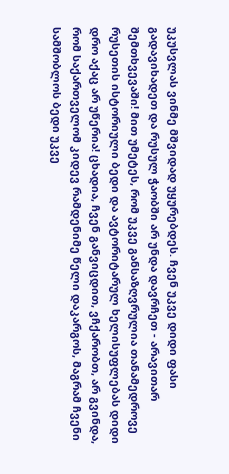უკუსვლას ვინმე მშვიდად უყურებდეს. ჩვენ უკვე დიდი ფასი გადავიხადეთ და რუსულ ჭაობში არ უნდა დავრჩეთ - არავითარ შემთხვევაში! მით უმეტეს, რომ უკვე განსაზღვრულია თანამედროვე რუსეთის ისტორიული ბედი და ავტორიტარულ ხელისუფლებას დიდი დრო აქაც არ უწერია! ცხადია, ჩვენ განვიცდით, ვჩქარობთ, არ გვინდა, რომ საქართველომ კიდევ რამდენიმე წელი დაკარგოს, მაგრამ ჩვენი სამშობლოს ბედი უკვე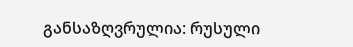განსაზღვრულია: რუსული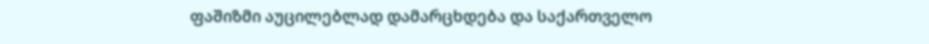ფაშიზმი აუცილებლად დამარცხდება და საქართველო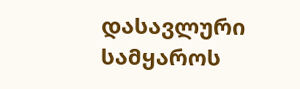დასავლური სამყაროს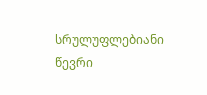სრულუფლებიანი წევრი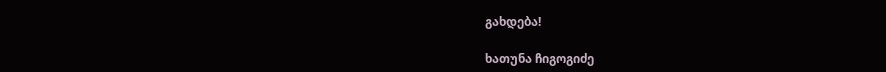გახდება!

ხათუნა ჩიგოგიძე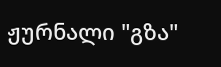ჟურნალი "გზა"